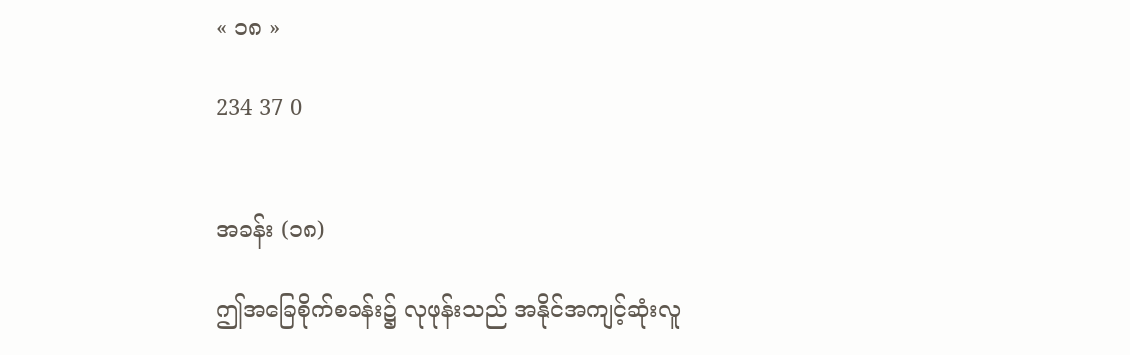« ၁၈ »

234 37 0


အခန်း (၁၈)

ဤအခြေစိုက်စခန်း၌ လုဖုန်းသည် အနိုင်အကျင့်ဆုံးလူ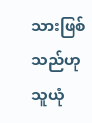သားဖြစ်သည်ဟု သူယုံ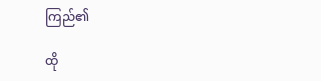ကြည်၏

ထို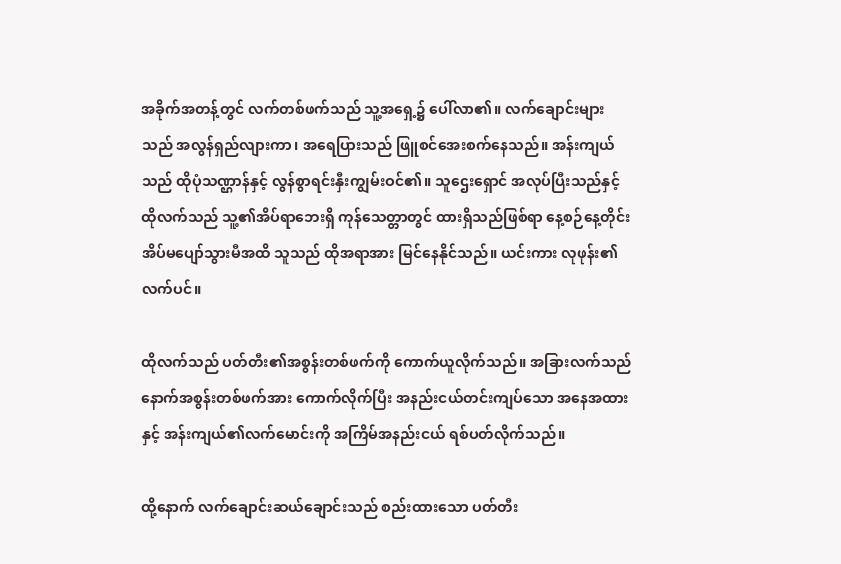အခိုက်အတန့်တွင် လက်တစ်ဖက်သည် သူ့အရှေ့၌ ပေါ်လာ၏။ လက်ချောင်းများသည် အလွန်ရှည်လျားကာ၊ အရေပြားသည် ဖြူ‌စင်အေးစက်နေသည်။ အန်းကျယ်သည် ထိုပုံသဏ္ဌာန်နှင့် လွန်စွာရင်းနှီးကျွမ်းဝင်၏။ သူဌေးရှောင် အလုပ်ပြီးသည်နှင့် ထိုလက်သည် သူ့၏အိပ်ရာဘေးရှိ ကုန်သေတ္တာတွင် ထားရှိသည်ဖြစ်ရာ နေ့စဉ်နေ့တိုင်း အိပ်မပျော်သွားမီအထိ သူသည် ထိုအရာအား မြင်နေနိုင်သည်။ ယင်းကား လုဖုန်း၏လက်ပင်။

ထိုလက်သည် ပတ်တီး၏အစွန်းတစ်ဖက်ကို ကောက်ယူလိုက်သည်။ အခြားလက်သည် နောက်အစွန်းတစ်ဖက်အား ကောက်လိုက်ပြီး အနည်းငယ်တင်းကျပ်သော အနေအထားနှင့် အန်းကျယ်၏လက်မောင်းကို အကြိမ်အနည်းငယ် ရစ်ပတ်လိုက်သည်။

ထို့နောက် လက်ချောင်းဆယ်ချောင်းသည် စည်းထားသော ပတ်တီး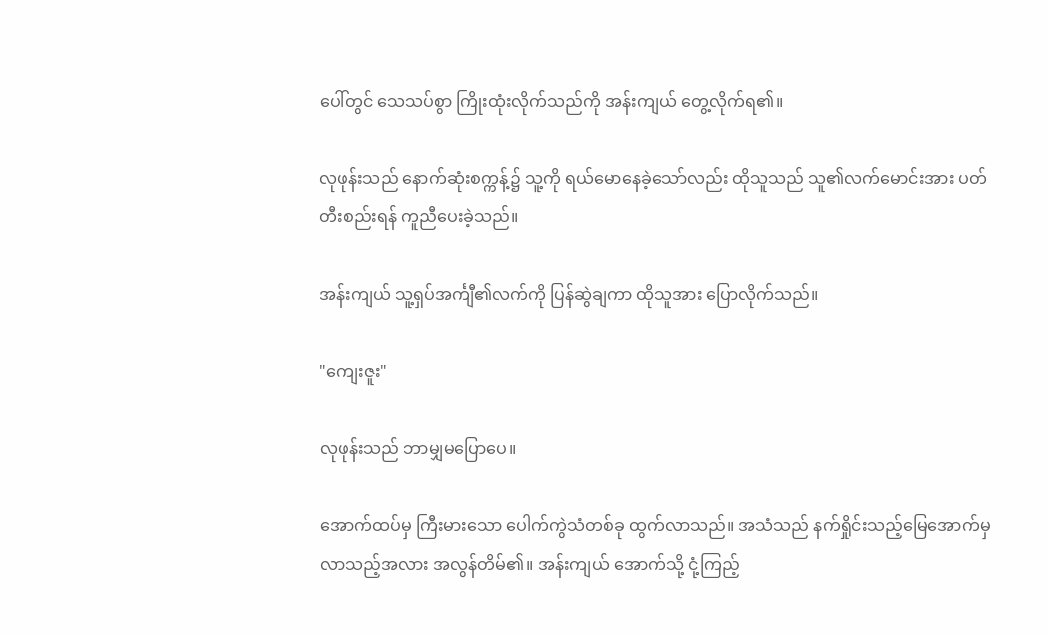ပေါ်တွင် သေသပ်စွာ ကြိုးထုံးလိုက်သည်ကို အန်းကျယ် တွေ့လိုက်ရ၏။

လုဖုန်းသည် နောက်ဆုံးစက္ကန့်၌ သူ့ကို ရယ်မောနေခဲ့သော်လည်း ထိုသူသည် သူ၏လက်မောင်းအား ပတ်တီးစည်းရန် ကူညီပေးခဲ့သည်။

အန်းကျယ် သူ့ရှပ်အင်္ကျီ၏လက်ကို ပြန်ဆွဲချကာ ထိုသူအား ပြောလိုက်သည်။

"ကျေးဇူး"

လုဖုန်းသည် ဘာမျှမပြောပေ။

အောက်ထပ်မှ ကြီးမားသော ပေါက်ကွဲသံတစ်ခု ထွက်လာသည်။ အသံသည် နက်ရှိုင်းသည့်မြေအောက်မှ လာသည့်အလား အလွန်တိမ်၏။ အန်းကျယ် အောက်သို့ ငုံ့ကြည့်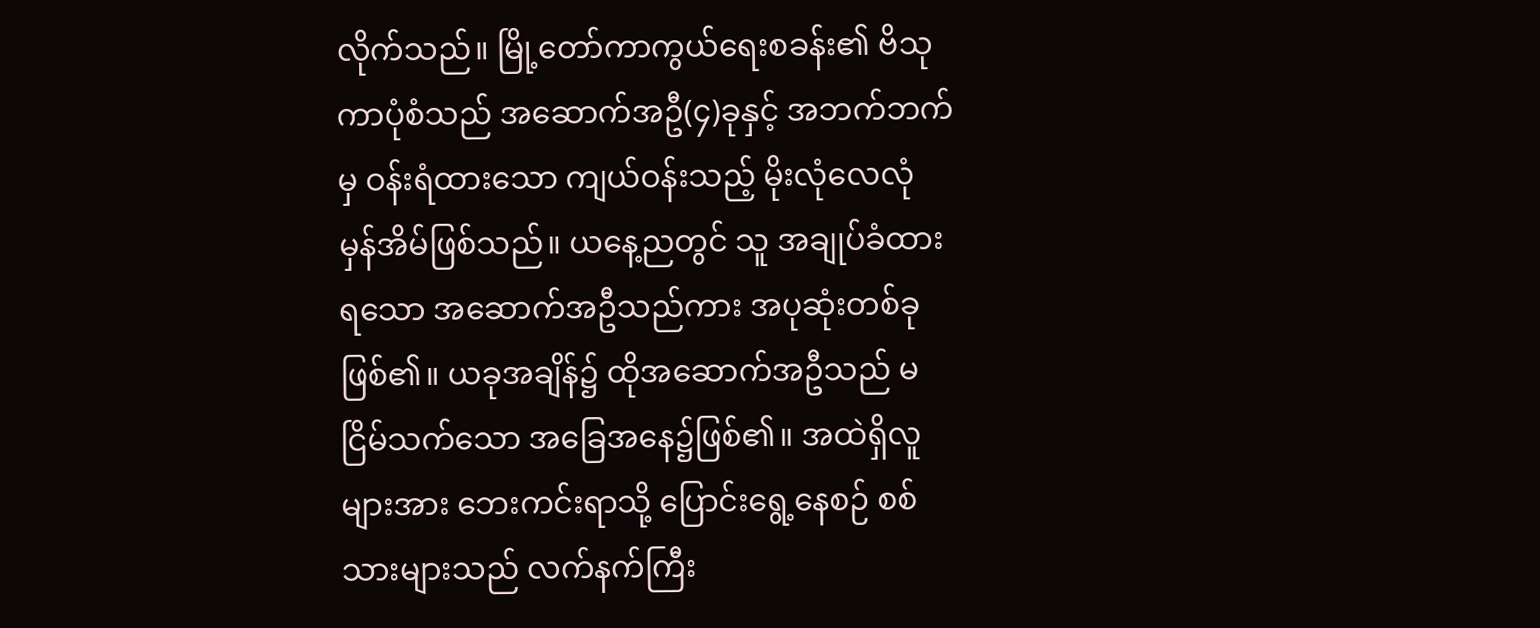လိုက်သည်။ မြို့တော်ကာကွယ်ရေးစခန်း၏ ဗိသုကာပုံစံသည် အဆောက်အဦ(၄)ခုနှင့် အဘက်ဘက်မှ ဝန်းရံထားသော ကျယ်ဝန်းသည့် မိုးလုံလေလုံ မှန်အိမ်ဖြစ်သည်။ ယနေ့ညတွင် သူ အချုပ်ခံထားရသော အဆောက်အဦသည်ကား အပုဆုံးတစ်ခုဖြစ်၏။ ယခုအချိန်၌ ထိုအဆောက်အဦသည် မငြိမ်သက်သော အခြေအနေ၌ဖြစ်၏။ အထဲရှိလူများအား ဘေးကင်းရာသို့ ပြောင်းရွေ့နေစဉ် စစ်သားများသည် လက်နက်ကြီး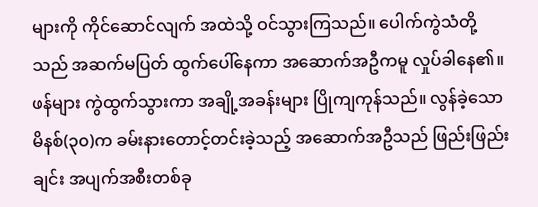များကို ကိုင်ဆောင်လျက် အထဲသို့ ဝင်သွားကြသည်။ ပေါက်ကွဲသံတို့သည် အဆက်မပြတ် ထွက်ပေါ်နေကာ အဆောက်အဦကမူ လှုပ်ခါနေ၏။ ဖန်များ ကွဲထွက်သွားကာ အချို့အခန်းများ ပြိုကျကုန်သည်။ လွန်ခဲ့သောမိနစ်(၃၀)က ခမ်းနားတောင့်တင်းခဲ့သည့် အဆောက်အဦသည် ဖြည်းဖြည်းချင်း အပျက်အစီးတစ်ခု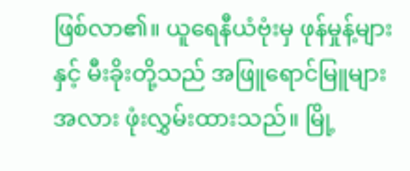ဖြစ်လာ၏။ ယူရေနီယံဗုံးမှ ဖုန်မှုန့်များနှင့် မီးခိုးတို့သည် အဖြူရောင်မြူများအလား ဖုံးလွှမ်းထားသည်။ မြို့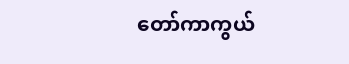တော်ကာကွယ်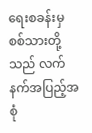ရေးစခန်းမှ စစ်သားတို့သည် လက်နက်အပြည့်အစုံ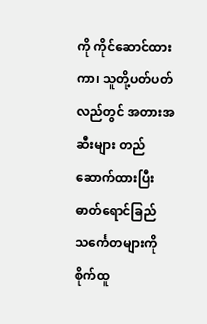ကို ကိုင်ဆောင်ထားကာ၊ သူတို့ပတ်ပတ်လည်တွင် အတားအဆီးများ တည်ဆောက်ထားပြီး ဓာတ်ရောင်ခြည်သင်္ကေတများကို စိုက်ထူ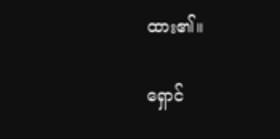ထား၏။

ရှောင်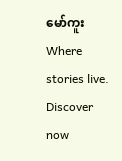မော်ကူးWhere stories live. Discover now